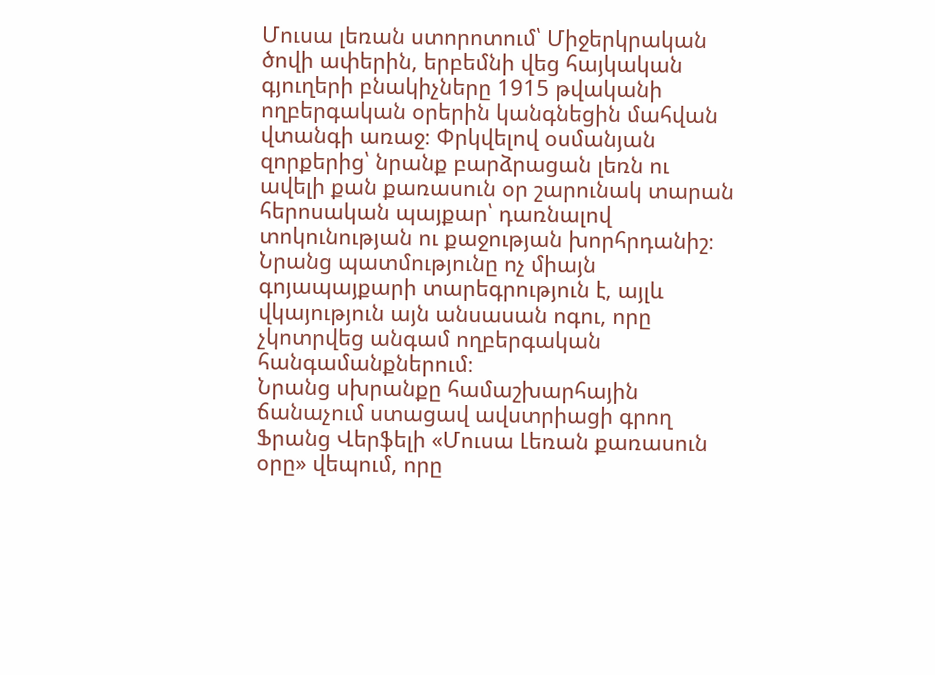Մուսա լեռան ստորոտում՝ Միջերկրական ծովի ափերին, երբեմնի վեց հայկական գյուղերի բնակիչները 1915 թվականի ողբերգական օրերին կանգնեցին մահվան վտանգի առաջ։ Փրկվելով օսմանյան զորքերից՝ նրանք բարձրացան լեռն ու ավելի քան քառասուն օր շարունակ տարան հերոսական պայքար՝ դառնալով տոկունության ու քաջության խորհրդանիշ։ Նրանց պատմությունը ոչ միայն գոյապայքարի տարեգրություն է, այլև վկայություն այն անսասան ոգու, որը չկոտրվեց անգամ ողբերգական հանգամանքներում։
Նրանց սխրանքը համաշխարհային ճանաչում ստացավ ավստրիացի գրող Ֆրանց Վերֆելի «Մուսա Լեռան քառասուն օրը» վեպում, որը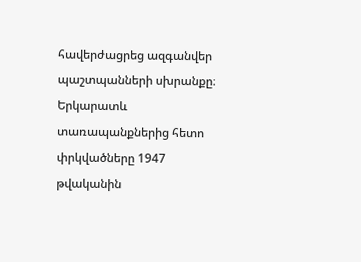հավերժացրեց ազգանվեր պաշտպանների սխրանքը։ Երկարատև տառապանքներից հետո փրկվածները 1947 թվականին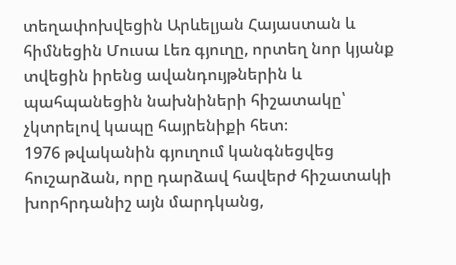տեղափոխվեցին Արևելյան Հայաստան և հիմնեցին Մուսա Լեռ գյուղը, որտեղ նոր կյանք տվեցին իրենց ավանդույթներին և պահպանեցին նախնիների հիշատակը՝ չկտրելով կապը հայրենիքի հետ։
1976 թվականին գյուղում կանգնեցվեց հուշարձան, որը դարձավ հավերժ հիշատակի խորհրդանիշ այն մարդկանց,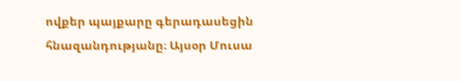ովքեր պայքարը գերադասեցին հնազանդությանը։ Այսօր Մուսա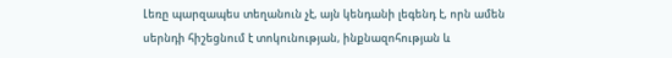Լեռը պարզապես տեղանուն չէ, այն կենդանի լեգենդ է, որն ամեն սերնդի հիշեցնում է տոկունության, ինքնազոհության և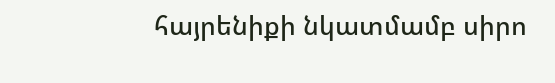հայրենիքի նկատմամբ սիրո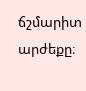ճշմարիտ արժեքը։